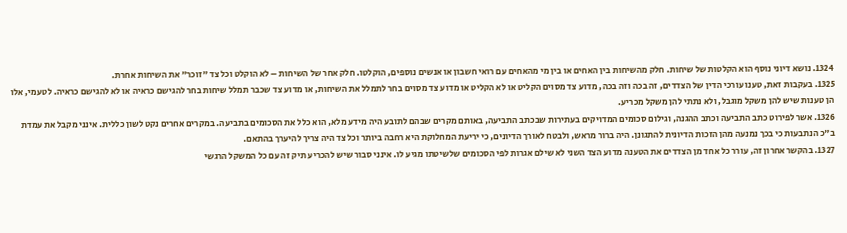1324. נושא דיוני נוסף הוא הקלטות של שיחות. חלק מהשיחות בין האחים או בין מי מהאחים עם רואי חשבון או אנשים נוספים, הוקלטו. חלק אחר של השיחות – לא הוקלט וכל צד "זוכר" את השיחות אחרת.
1325. בעקבות זאת, טענו עורכי הדין של הצדדים, זה בכה וזה בכה, מדוע צד מסוים הקליט או לא הקליט או מדוע צד מסוים בחר לתמלל את השיחות, או מדוע צד שכבר תמלל שיחות בחר להגישם כראיה או לא להגישם כראיה. לטעמי, אלו הן טענות שיש להן משקל מוגבל, ולא נתתי להן משקל מכריע.
1326. אשר לפירוט כתב התביעה וכתב ההגנה, וגילום סכומים המדויקים בעתירות שבכתב התביעה, באותם מקרים שבהם לתובע היה מידע מלא, הוא כלל את הסכומים בתביעה. במקרים אחרים נקט לשון כללית. אינני מקבל את עמדת ב"כ הנתבעות כי בכך נמנעה מהן הזכות הדיונית להתגונן. היה ברור מראש, ולבטח לאורך הדיונים, כי יריעת המחלוקת היא רחבה ביותר וכל צד היה צריך להיערך בהתאם.
1327. בהקשר אחרון זה, עורר כל אחד מן הצדדים את הטענה מדוע הצד השני לא שילם אגרות לפי הסכומים שלשיטתו מגיע לו. אינני סבור שיש להכריע תיק זה עם כל המשקל הרגשי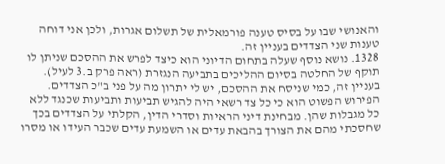והאנושי שבו על בסיס טענה פורמאלית של תשלום אגרות, ולכן אני דוחה טענות שני הצדדים בעניין זה.
1328. נושא נוסף שעלה בתחום הדיוני הוא כיצד לפרש את ההסכם שניתן לו תוקף של החלטה בסיום ההליכים בתביעה הנגזרת (ראה פרק ב.3 לעיל). בעניין זה, כמי שניסח את ההסכם, יש לי יתרון מה על פני ב"כ הצדדים. הפירוש הפשוט הוא כי כל צד רשאי היה להגיש תביעות ותביעות שכנגד ללא כל מגבלות שהן. מבחינת דיני הראיות וסדרי הדין, הקלתי על הצדדים בכך שחסכתי מהם את הצורך בהבאת עדים או השמעת עדים שכבר העידו או מסרו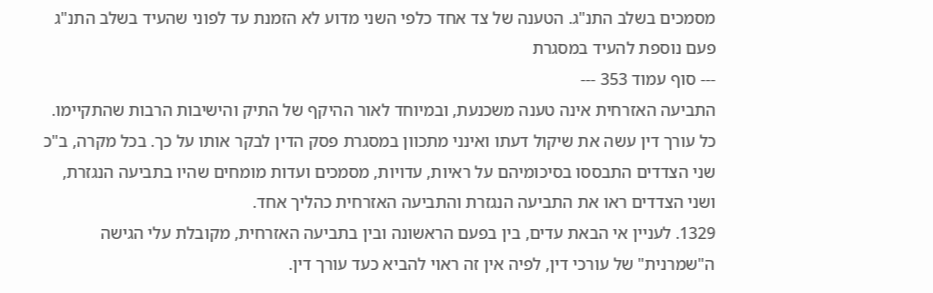מסמכים בשלב התנ"ג. הטענה של צד אחד כלפי השני מדוע לא הזמנת עד לפוני שהעיד בשלב התנ"ג פעם נוספת להעיד במסגרת
--- סוף עמוד 353 ---
התביעה האזרחית אינה טענה משכנעת, ובמיוחד לאור ההיקף של התיק והישיבות הרבות שהתקיימו. כל עורך דין עשה את שיקול דעתו ואינני מתכוון במסגרת פסק הדין לבקר אותו על כך. בכל מקרה, ב"כ שני הצדדים התבססו בסיכומיהם על ראיות, עדויות, מסמכים ועדות מומחים שהיו בתביעה הנגזרת, ושני הצדדים ראו את התביעה הנגזרת והתביעה האזרחית כהליך אחד.
1329. לעניין אי הבאת עדים, בין בפעם הראשונה ובין בתביעה האזרחית, מקובלת עלי הגישה ה"שמרנית" של עורכי דין, לפיה אין זה ראוי להביא כעד עורך דין.